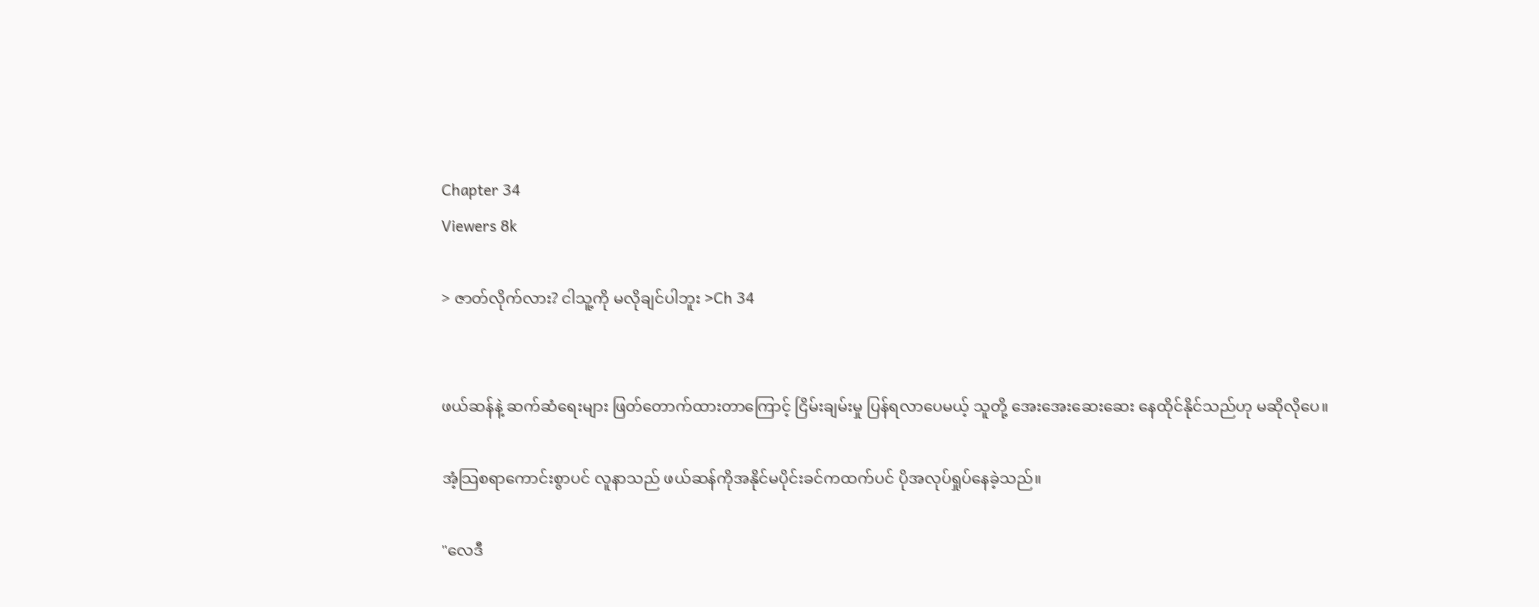Chapter 34
Viewers 8k

> ဇာတ်လိုက်လား? ငါသူ့ကို မလိုချင်ပါဘူး >Ch 34


ဖယ်ဆန်နဲ့ ဆက်ဆံရေးများ ဖြတ်တောက်ထားတာကြောင့် ငြိမ်းချမ်းမှု ပြန်ရလာပေမယ့် သူတို့ အေးအေးဆေးဆေး နေထိုင်နိုင်သည်ဟု မဆိုလိုပေ။

အံ့သြစရာကောင်းစွာပင် လူနာသည် ဖယ်ဆန်ကိုအနိုင်မပိုင်းခင်ကထက်ပင် ပိုအလုပ်ရှုပ်နေခဲ့သည်။

"လေဒီ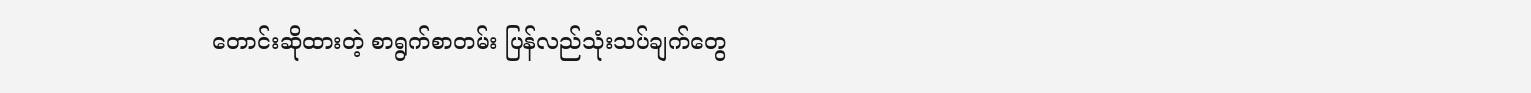တောင်းဆိုထားတဲ့ စာရွက်စာတမ်း ပြန်လည်သုံးသပ်ချက်တွေ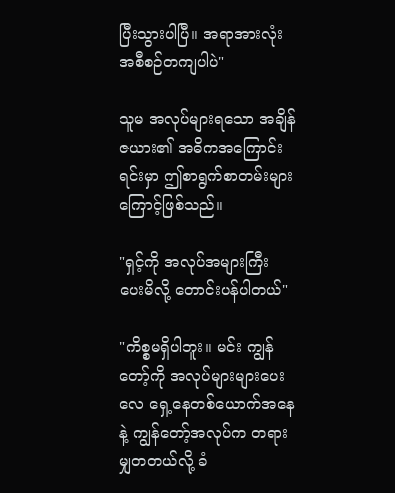ပြီးသွားပါပြီ။ အရာအားလုံး အစီစဉ်တကျပါပဲ"

သူမ အလုပ်များရသော အချိန်ဇယား၏ အဓိကအကြောင်းရင်းမှာ ဤစာရွက်စာတမ်းများကြောင့်ဖြစ်သည်။

"ရှင့်ကို အလုပ်အများကြီး ပေးမိလို့ တောင်းပန်ပါတယ်"

"ကိစ္စမရှိပါဘူး။ မင်း ကျွန်တော့်ကို အလုပ်များများပေးလေ ရှေ့နေတစ်ယောက်အနေနဲ့ ကျွန်တော့်အလုပ်က တရားမျှတတယ်လို့ ခံ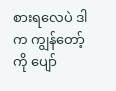စားရလေပဲ ဒါက ကျွန်တော့်ကို ပျော်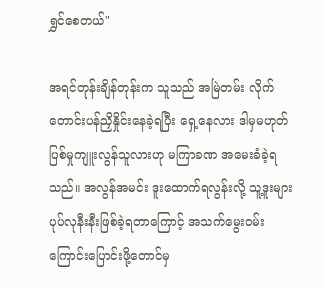ရွှင်စေတယ်"

အရင်တုန်းချိန်တုန်းက သူသည် အမြဲတမ်း လိုက်တောင်းပန်ညှိနှိုင်းနေခဲ့ရပြီး ရှေ့နေလား ဒါမှမဟုတ် ပြစ်မှုကျူးလွန်သူလားဟု မကြာခဏ အမေးခံခဲ့ရသည်။ အလွန်အမင်း ဒူးထောက်ရလွန်းလို့ သူ့ဒူးများပုပ်လုနီးနီးဖြစ်ခဲ့ရတာကြောင့် အသက်မွေးဝမ်းကြောင်းပြောင်းဖို့တောင်မှ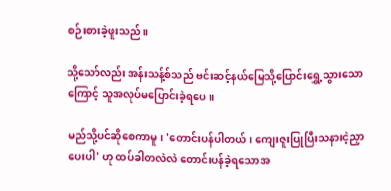စဉ်းစားခဲ့ဖူးသည်။

သို့သော်လည်း အန်းသန့်စ်သည် ဗင်းဆင့်နယ်မြေသို့ပြောင်းရွှေ့သွားသောကြောင့် သူအလုပ်မပြောင်းခဲ့ရပေ။

မည်သို့ပင်ဆိုစေကာမူ၊ 'တောင်းပန်ပါတယ်၊ ကျေးဇူးပြုပြီးသနားငဲ့ညှာပေးပါ' ဟု ထပ်ခါတလဲလဲ တောင်းပန်ခဲ့ရသောအ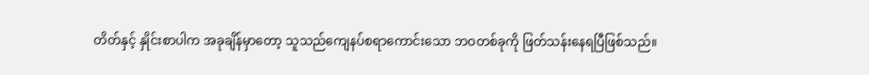တိတ်နှင့် နှိုင်းစာပါက အခုချိန်မှာတော့ သူသည်ကျေနပ်စရာကောင်းသော ဘဝတစ်ခုကို ဖြတ်သန်းနေရပြီဖြစ်သည်။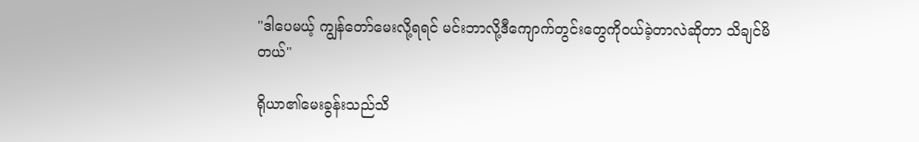"ဒါပေမယ့် ကျွန်တော်မေးလို့ရရင် မင်းဘာလို့ဒီကျောက်တွင်းတွေကိုဝယ်ခဲ့တာလဲဆိုတာ သိချင်မိတယ်"

ရိုယာ၏မေးခွန်းသည်သိ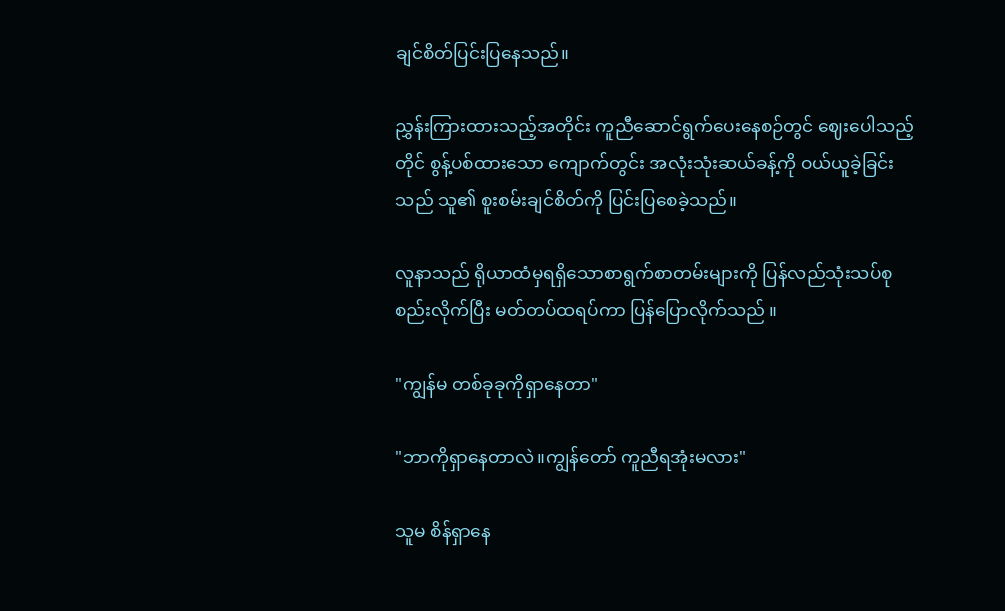ချင်စိတ်ပြင်းပြနေသည်။

ညွှန်းကြားထားသည့်အတိုင်း ကူညီဆောင်ရွက်ပေးနေစဉ်တွင် ဈေးပေါသည့်တိုင် စွန့်ပစ်ထားသော ကျောက်တွင်း အလုံးသုံးဆယ်ခန့်ကို ဝယ်ယူခဲ့ခြင်းသည် သူ၏ စူးစမ်းချင်စိတ်ကို ပြင်းပြစေခဲ့သည်။

လူနာသည် ရိုယာထံမှရရှိသောစာရွက်စာတမ်းများကို ပြန်လည်သုံးသပ်စုစည်းလိုက်ပြီး မတ်တပ်ထရပ်ကာ ပြန်ပြောလိုက်သည် ။

"ကျွန်မ တစ်ခုခုကိုရှာနေတာ"

"ဘာကိုရှာနေတာလဲ။ကျွန်တော် ကူညီရအုံးမလား"

သူမ စိန်ရှာနေ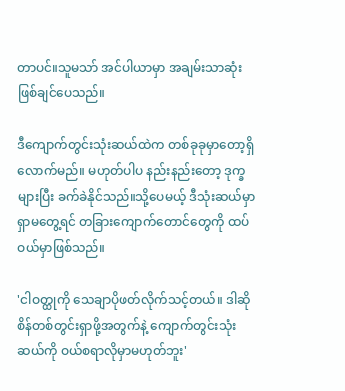တာပင်။သူမသာ် အင်ပါယာမှာ အချမ်းသာဆုံးဖြစ်ချင်ပေသည်။

ဒီကျောက်တွင်းသုံးဆယ်ထဲက တစ်ခုခုမှာတော့ရှိလောက်မည်။ မဟုတ်ပါပ နည်းနည်းတော့ ဒုက္ခများပြီး ခက်ခဲနိုင်သည်။သို့ပေမယ့် ဒီသုံးဆယ်မှာရှာမတွေ့ရင် တခြားကျောက်တောင်တွေကို ထပ်ဝယ်မှာဖြစ်သည်။

'ငါဝတ္ထုကို သေချာပိုဖတ်လိုက်သင့်တယ်။ ဒါဆို စိန်တစ်တွင်းရှာဖို့အတွက်နဲ့ ကျောက်တွင်းသုံးဆယ်ကို ဝယ်စရာလိုမှာမဟုတ်ဘူး'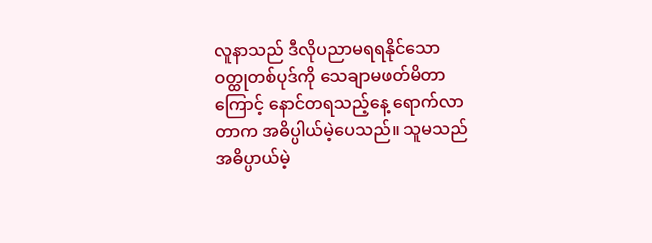လူနာသည် ဒီလိုပညာမရရနိုင်သော ဝတ္ထုတစ်ပုဒ်ကို သေချာမဖတ်မိတာကြောင့် နောင်တရသည့်နေ့ ရောက်လာတာက အဓိပ္ပါယ်မဲ့ပေသည်။ သူမသည် အဓိပ္ပာယ်မဲ့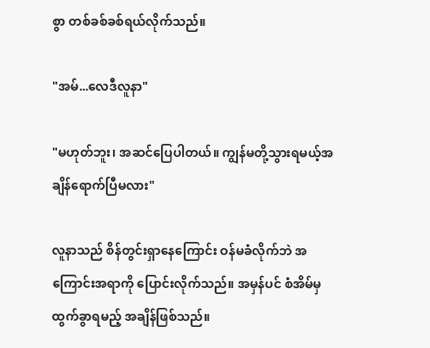စွာ တစ်ခစ်ခစ်ရယ်လိုက်သည်။

"အမ်...လေဒီလူနာ"

"မဟုတ်ဘူး၊ အဆင်ပြေပါတယ်။ ကျွန်မတို့သွားရမယ့်အချိန်ရောက်ပြီမလား"

လူနာသည် စိန်တွင်းရှာနေကြောင်း ဝန်မခံလိုက်ဘဲ အကြောင်းအရာကို ပြောင်းလိုက်သည်။ အမှန်ပင် စံအိမ်မှ ထွက်ခွာရမည့် အချိန်ဖြစ်သည်။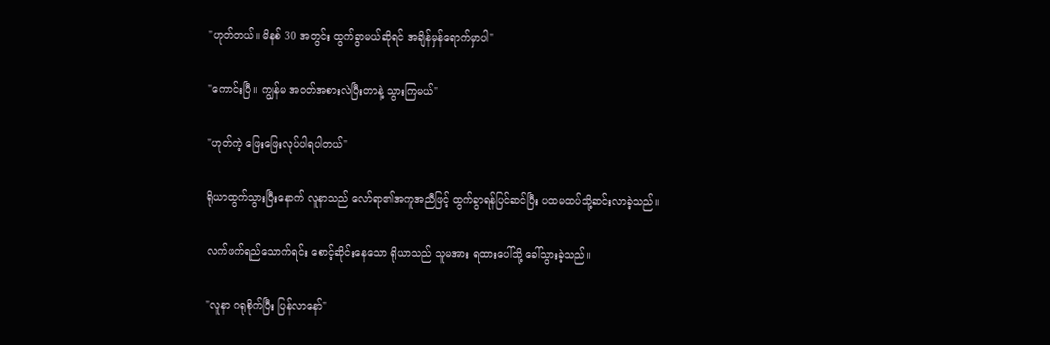"ဟုတ်တယ်။ မိနစ် 30 အတွင်း ထွက်ခွာမယ်ဆိုရင် အချိန်မှန်ရောက်မှာပါ"

"ကောင်းပြီ။ ကျွန်မ အဝတ်အစားလဲပြီးတာနဲ့ သွားကြမယ်"

"ဟုတ်ကဲ့ ဖြေးဖြေးလုပ်ပါရပါတယ်"

ရိုယာထွက်သွားပြီးနောက် လူနာသည် လော်ရာ၏အကူအညီဖြင့် ထွက်ခွာရန်ပြင်ဆင်ပြီး ပထမထပ်သို့ဆင်းလာခဲ့သည်။

လက်ဖက်ရည်သောက်ရင်း စောင့်ဆိုင်းနေသော ရိုယာသည် သူမအား ရထားပေါ်သို့ ခေါ်သွားခဲ့သည်။

"လူနာ ဂရုစိုက်ပြီး ပြန်လာနော်"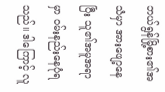ဘယ်ရွန်မြို့စား၏အသံမှာ အားဖျော့နေပြီး သူ၏အမူအရာမှာ ဝမ်းနည်းနေပုံရသည်။ ဒါကြောင့် လူ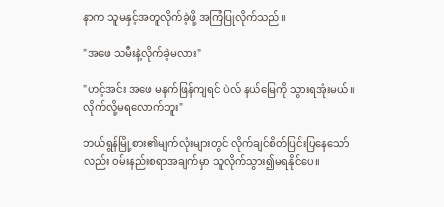နာက သူမနှင့်အတူလိုက်ခဲ့ဖို့ အကြံပြုလိုက်သည်။

"အဖေ သမီးနဲ့လိုက်ခဲ့မလား"

"ဟင့်အင်း အဖေ မနက်ဖြန်ကျရင် ပဲလ် နယ်မြေကို သွားရအုံးမယ်။ လိုက်လို့မရလောက်ဘူး"

ဘယ်ရွန်မြို့စား၏မျက်လုံးများတွင် လိုက်ချင်စိတ်ပြင်းပြနေသော်လည်း ဝမ်းနည်းစရာအချက်မှာ သူလိုက်သွား၍မရနိုင်ပေ။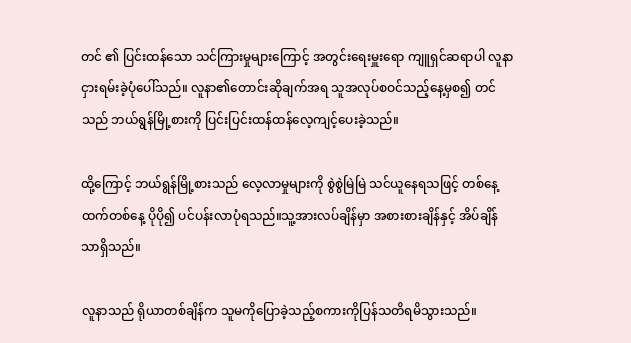တင် ၏ ပြင်းထန်သော သင်ကြားမှုများကြောင့် အတွင်းရေးမှူးရော ကျူရှင်ဆရာပါ လူနာငှားရမ်းခဲ့ပုံပေါ်သည်။ လူနာ၏တောင်းဆိုချက်အရ သူအလုပ်စဝင်သည့်နေ့မှစ၍ တင် သည် ဘယ်ရွန်မြို့စားကို ပြင်းပြင်းထန်ထန်လေ့ကျင့်ပေးခဲ့သည်။

ထို့ကြောင့် ဘယ်ရွန်မြို့စားသည် လေ့လာမှုများကို စွဲစွဲမြဲမြဲ သင်ယူနေရသဖြင့် တစ်နေ့ထက်တစ်နေ့ ပိုပို၍ ပင်ပန်းလာပုံရသည်။သူ့အားလပ်ချိန်မှာ အစားစားချိန်နှင့် အိပ်ချိန်သာရှိသည်။

လူနာသည် ရိုယာတစ်ချိန်က သူမကိုပြောခဲ့သည့်စကားကိုပြန်သတိရမိသွားသည်။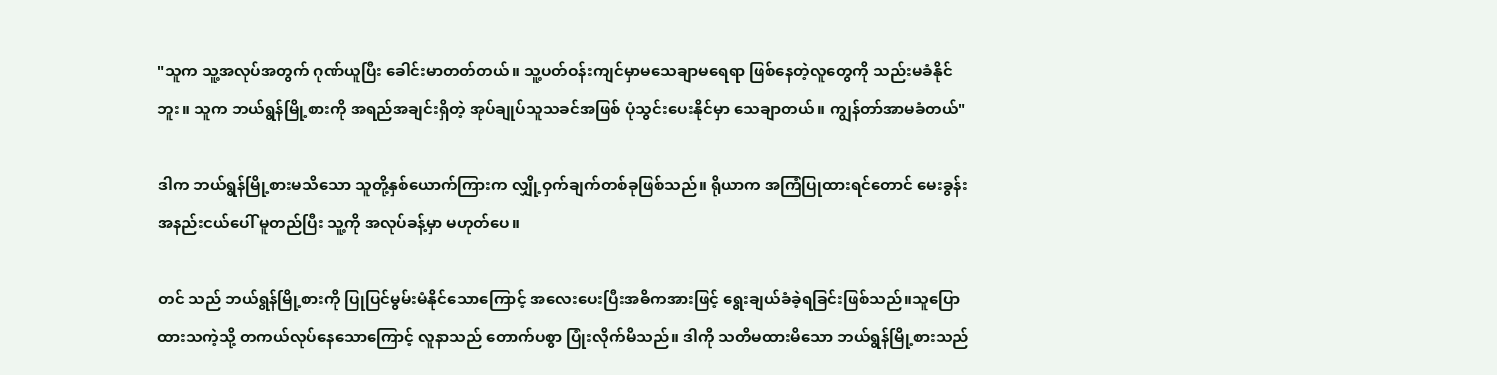"သူက သူ့အလုပ်အတွက် ဂုဏ်ယူပြီး ခေါင်းမာတတ်တယ်။ သူ့ပတ်ဝန်းကျင်မှာမသေချာမရေရာ ဖြစ်နေတဲ့လူတွေကို သည်းမခံနိုင်ဘူး။ သူက ဘယ်ရွန်မြို့စားကို အရည်အချင်းရှိတဲ့ အုပ်ချုပ်သူသခင်အဖြစ် ပုံသွင်းပေးနိုင်မှာ သေချာတယ်။ ကျွန်တာ်အာမခံတယ်"

ဒါက ဘယ်ရွန်မြို့စားမသိသော သူတို့နှစ်ယောက်ကြားက လျှို့ဝှက်ချက်တစ်ခုဖြစ်သည်။ ရိုယာက အကြံပြုထားရင်တောင် မေးခွန်းအနည်းငယ်ပေါ် မူတည်ပြီး သူ့ကို အလုပ်ခန့်မှာ မဟုတ်ပေ။

တင် သည် ဘယ်ရွန်မြို့စားကို ပြုပြင်မွမ်းမံနိုင်သောကြောင့် အလေးပေးပြီးအဓိကအားဖြင့် ရွေးချယ်ခံခဲ့ရခြင်းဖြစ်သည်။သူပြောထားသကဲ့သို့ တကယ်လုပ်နေသောကြောင့် လူနာသည် တောက်ပစွာ ပြုံးလိုက်မိသည်။ ဒါကို သတိမထားမိသော ဘယ်ရွန်မြို့စားသည်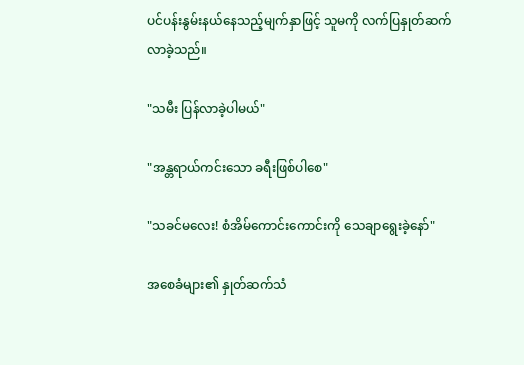ပင်ပန်းနွမ်းနယ်နေသည့်မျက်နှာဖြင့် သူမကို လက်ပြနှုတ်ဆက်လာခဲ့သည်။

"သမီး ပြန်လာခဲ့ပါမယ်"

"အန္တရာယ်ကင်းသော ခရီးဖြစ်ပါစေ"

"သခင်မလေး! စံအိမ်ကောင်းကောင်းကို သေချာရွေးခဲ့နော်"

အစေခံများ၏ နှုတ်ဆက်သံ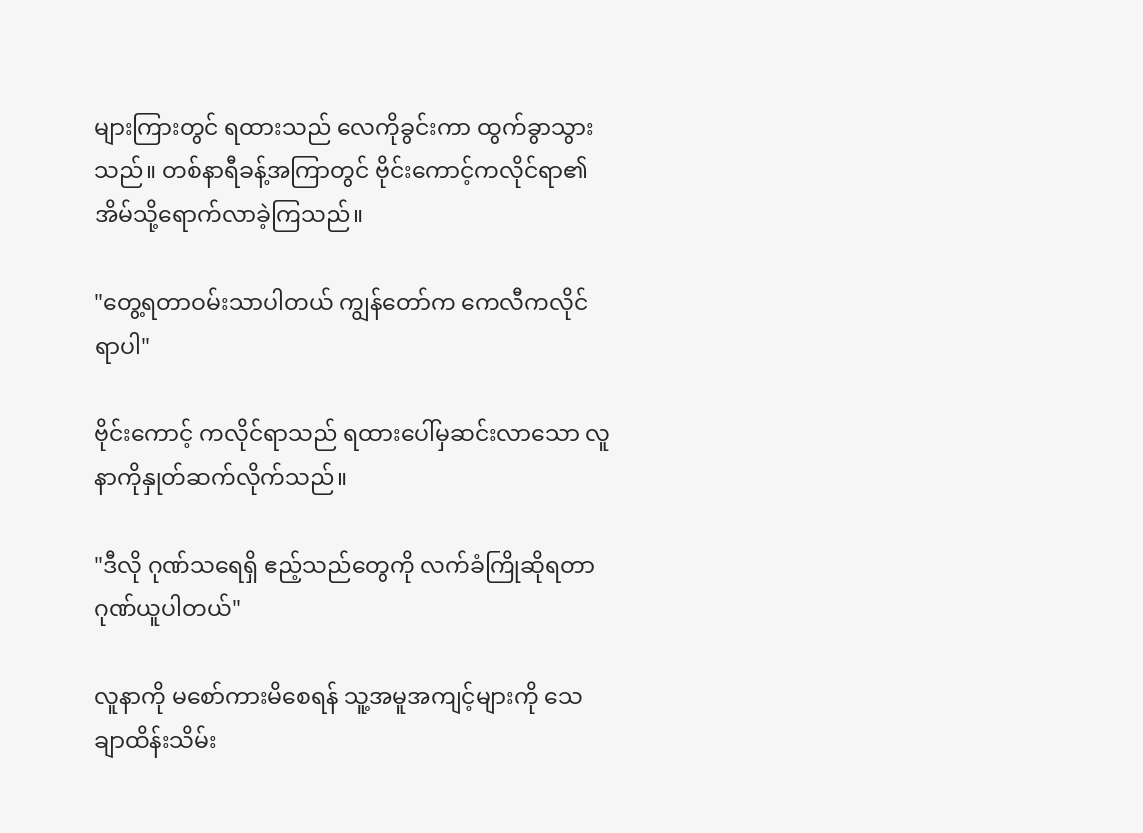များကြားတွင် ရထားသည် လေကိုခွင်းကာ ထွက်ခွာသွားသည်။ တစ်နာရီခန့်အကြာတွင် ဗိုင်းကောင့်ကလိုင်ရာ၏အိမ်သို့ရောက်လာခဲ့ကြသည်။

"တွေ့ရတာဝမ်းသာပါတယ် ကျွန်တော်က ကေလီကလိုင်ရာပါ"

ဗိုင်းကောင့် ကလိုင်ရာသည် ရထားပေါ်မှဆင်းလာသော လူနာကိုနှုတ်ဆက်လိုက်သည်။

"ဒီလို ဂုဏ်သရေရှိ ဧည့်သည်တွေကို လက်ခံကြိုဆိုရတာ ဂုဏ်ယူပါတယ်"

လူနာကို မစော်ကားမိစေရန် သူ့အမူအကျင့်များကို သေချာထိန်းသိမ်း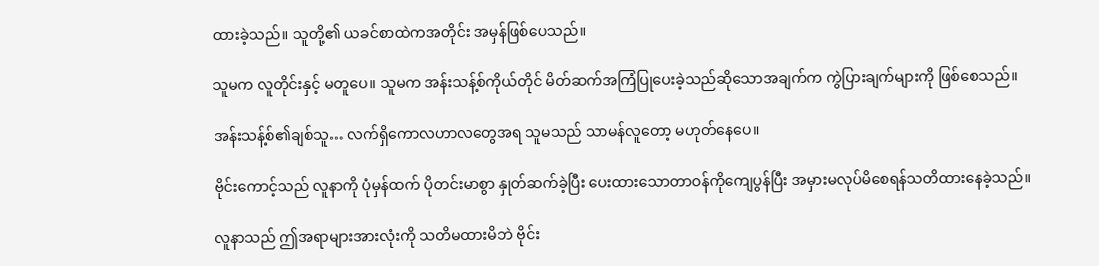ထားခဲ့သည်။ သူတို့၏ ယခင်စာထဲကအတိုင်း အမှန်ဖြစ်ပေသည်။

သူမက လူတိုင်းနှင့် မတူပေ။ သူမက အန်းသန့်စ်ကိုယ်တိုင် မိတ်ဆက်အကြံပြုပေးခဲ့သည်ဆိုသောအချက်က ကွဲပြားချက်များကို ဖြစ်စေသည်။

အန်းသန့်စ်၏ချစ်သူ… လက်ရှိကောလဟာလတွေအရ သူမသည် သာမန်လူတော့ မဟုတ်နေပေ။

ဗိုင်းကောင့်သည် လူနာကို ပုံမှန်ထက် ပိုတင်းမာစွာ နှုတ်ဆက်ခဲ့ပြီး ပေးထားသောတာဝန်ကိုကျေပွန်ပြီး အမှားမလုပ်မိစေရန်သတိထားနေခဲ့သည်။

လူနာသည် ဤအရာများအားလုံးကို သတိမထားမိဘဲ ဗိုင်း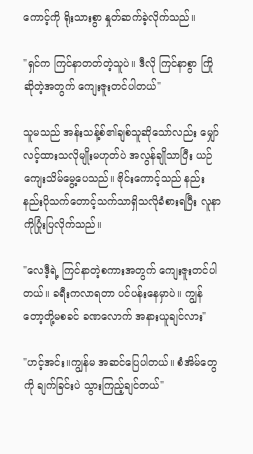ကောင့်ကို ရိုးသားစွာ နှုတ်ဆက်ခဲ့လိုက်သည်။

"ရှင်က ကြင်နာတတ်တဲ့သူပဲ။ ဒီလို ကြင်နာစွာ ကြိုဆိုတဲ့အတွက် ကျေးဇူးတင်ပါတယ်"

သူမသည် အန်းသန့်စ်၏ချစ်သူဆိုသော်လည်း မျှော်လင့်ထားသလိုမျိုးမဟုတ်ပဲ အလွန်ချိုသာပြီး ယဉ်ကျေးသိမ်မွေ့ပေသည်။ ဗိုင်းကောင့်သည် နည်းနည်းပိုသက်တောင့်သက်သာရှိသလိုခံစားရပြီး လူနာကိုပြုံးပြလိုက်သည်။

"လေဒီ့ရဲ့ ကြင်နာတဲ့စကားအတွက် ကျေးဇူးတင်ပါတယ်။ ခရီးကလာရတာ ပင်ပန်းနေမှာပဲ။ ကျွန်တော့တို့မစခင် ခဏလောက် အနားယူချင်လား"

"ဟင့်အင်း။ကျွန်မ အဆင်ပြေပါတယ်။ စံအိမ်တွေကို ချက်ခြင်းပဲ သွားကြည့်ချင်တယ်"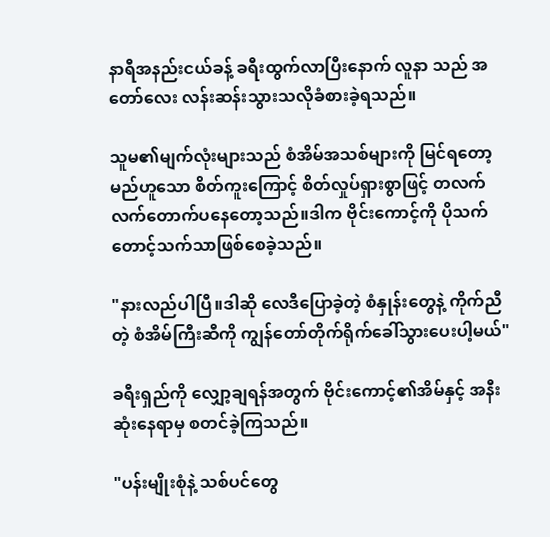နာရီအနည်းငယ်ခန့် ခရီးထွက်လာပြီးနောက် လူနာ သည် အတော်လေး လန်းဆန်းသွားသလိုခံစားခဲ့ရသည်။

သူမ၏မျက်လုံးများသည် စံအိမ်အသစ်များကို မြင်ရတော့မည်ဟူသော စိတ်ကူးကြောင့် စိတ်လှုပ်ရှားစွာဖြင့် တလက်လက်တောက်ပနေတော့သည်။ဒါက ဗိုင်းကောင့်ကို ပိုသက်တောင့်သက်သာဖြစ်စေခဲ့သည်။

"နားလည်ပါပြီ။ဒါဆို လေဒီပြောခဲ့တဲ့ စံနှုန်းတွေနဲ့ ကိုက်ညီတဲ့ စံအိမ်ကြီးဆီကို ကျွန်တော်တိုက်ရိုက်ခေါ်သွားပေးပါ့မယ်"

ခရီးရှည်ကို လျှော့ချရန်အတွက် ဗိုင်းကောင့်၏အိမ်နှင့် အနီးဆုံးနေရာမှ စတင်ခဲ့ကြသည်။

"ပန်းမျိုးစုံနဲ့ သစ်ပင်တွေ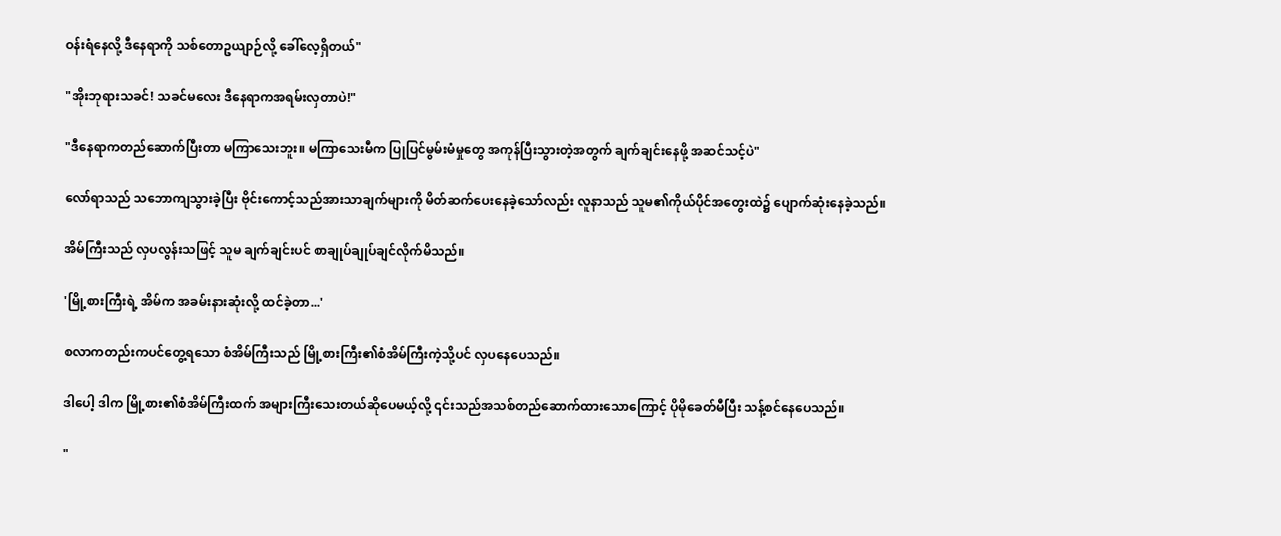ဝန်းရံနေလို့ ဒီနေရာကို သစ်တောဥယျာဉ်လို့ ခေါ်လေ့ရှိတယ်"

"အိုးဘုရားသခင်! သခင်မလေး ဒီနေရာကအရမ်းလှတာပဲ!"

"ဒီနေရာကတည်ဆောက်ပြီးတာ မကြာသေးဘူး။ မကြာသေးမီက ပြုပြင်မွမ်းမံမှုတွေ အကုန်ပြီးသွားတဲ့အတွက် ချက်ချင်းနေဖို့ အဆင်သင့်ပဲ"

လော်ရာသည် သဘောကျသွားခဲ့ပြီး ဗိုင်းကောင့်သည်အားသာချက်များကို မိတ်ဆက်ပေးနေခဲ့သော်လည်း လူနာသည် သူမ၏ကိုယ်ပိုင်အတွေးထဲ၌ ပျောက်ဆုံးနေခဲ့သည်။

အိမ်ကြီးသည် လှပလွန်းသဖြင့် သူမ ချက်ချင်းပင် စာချုပ်ချုပ်ချင်လိုက်မိသည်။

'မြို့စားကြီးရဲ့ အိမ်က အခမ်းနားဆုံးလို့ ထင်ခဲ့တာ...'

စလာကတည်းကပင်တွေ့ရသော စံအိမ်ကြီးသည် မြို့စားကြီး၏စံအိမ်ကြီးကဲ့သို့ပင် လှပနေပေသည်။

ဒါပေါ့ ဒါက မြို့စား၏စံအိမ်ကြီးထက် အများကြီးသေးတယ်ဆိုပေမယ့်လို့ ၎င်းသည်အသစ်တည်ဆောက်ထားသောကြောင့် ပိုမိုခေတ်မီပြီး သန့်စင်နေပေသည်။

"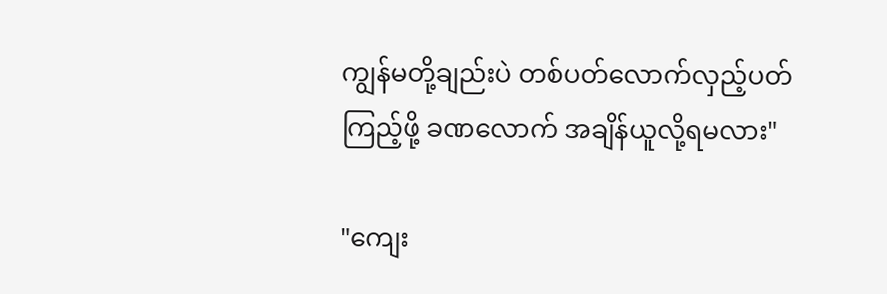ကျွန်မတို့ချည်းပဲ တစ်ပတ်လောက်လှည့်ပတ်ကြည့်ဖို့ ခဏလောက် အချိန်ယူလို့ရမလား"

"ကျေး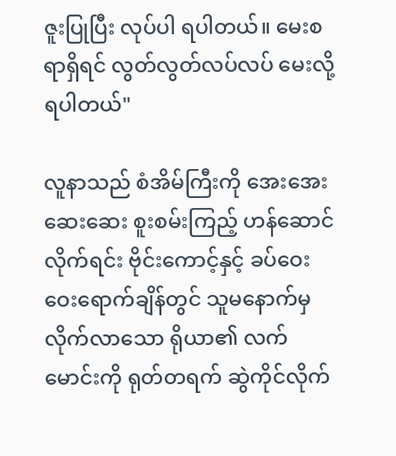ဇူးပြုပြီး လုပ်ပါ ရပါတယ်။ မေးစရာရှိရင် လွတ်လွတ်လပ်လပ် မေးလို့ရပါတယ်"

လူနာသည် စံအိမ်ကြီးကို အေးအေးဆေးဆေး စူးစမ်းကြည့် ဟန်ဆောင်လိုက်ရင်း ဗိုင်းကောင့်နှင့် ခပ်ဝေးဝေးရောက်ချိန်တွင် သူမနောက်မှ လိုက်လာသော ရိုယာ၏ လက်မောင်းကို ရုတ်တရက် ဆွဲကိုင်လိုက်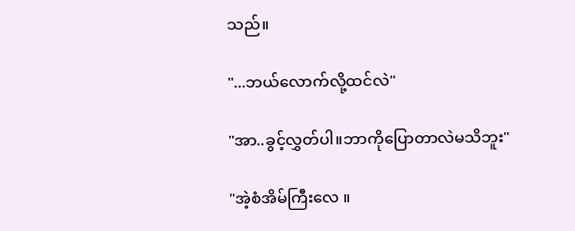သည်။

"...ဘယ်လောက်လို့ထင်လဲ"

"အာ..ခွင့်လွှတ်ပါ။ဘာကိုပြောတာလဲမသိဘူး"

"အဲ့စံအိမ်ကြီးလေ ။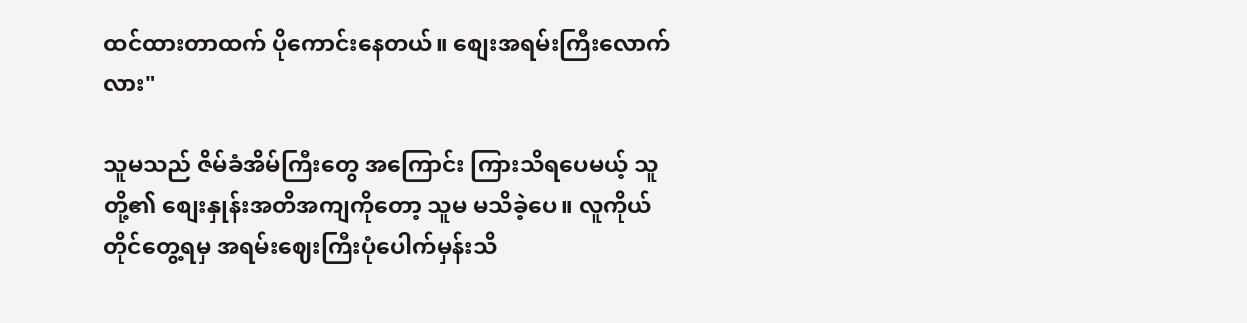ထင်ထားတာထက် ပိုကောင်းနေတယ်။ စျေးအရမ်းကြီးလောက်လား"

သူမသည် ဇိမ်ခံအိမ်ကြီးတွေ အကြောင်း ကြားသိရပေမယ့် သူတို့၏ စျေးနှုန်းအတိအကျကိုတော့ သူမ မသိခဲ့ပေ။ လူကိုယ်တိုင်တွေ့ရမှ အရမ်းဈေးကြီးပုံပေါက်မှန်းသိ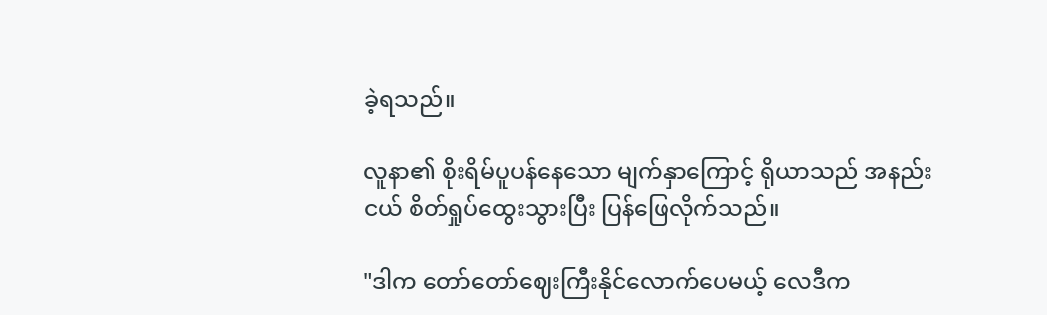ခဲ့ရသည်။

လူနာ၏ စိုးရိမ်ပူပန်နေသော မျက်နှာကြောင့် ရိုယာသည် အနည်းငယ် စိတ်ရှုပ်ထွေးသွားပြီး ပြန်ဖြေလိုက်သည်။

"ဒါက တော်တော်ဈေးကြီးနိုင်လောက်ပေမယ့် လေဒီက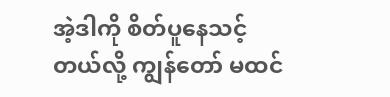အဲ့ဒါကို စိတ်ပူနေသင့်တယ်လို့ ကျွန်တော် မထင်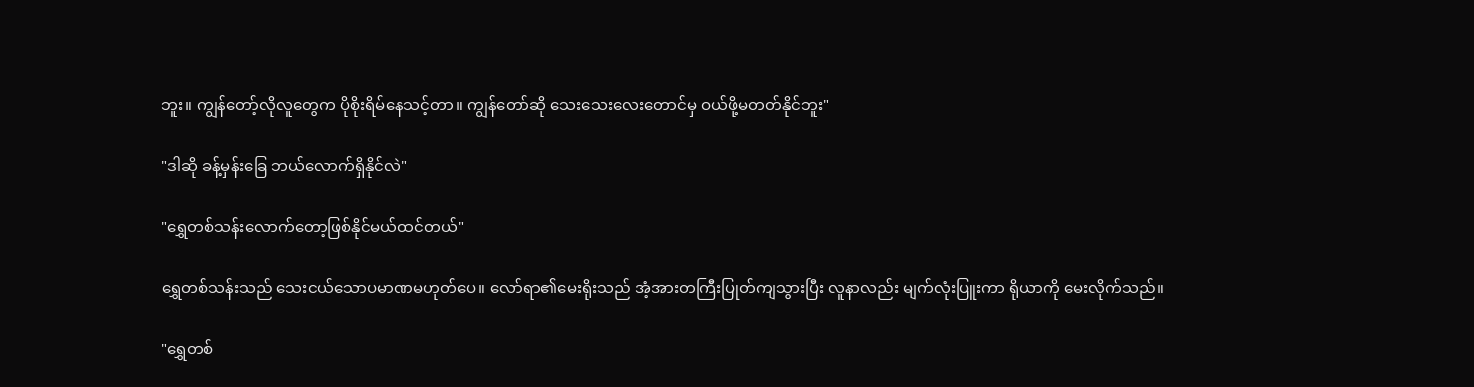ဘူး။ ကျွန်တော့်လိုလူတွေက ပိုစိုးရိမ်နေသင့်တာ။ ကျွန်တော်ဆို သေးသေးလေးတောင်မှ ဝယ်ဖို့မတတ်နိုင်ဘူး"

"ဒါဆို ခန့်မှန်းခြေ ဘယ်လောက်ရှိနိုင်လဲ"

"ရွှေတစ်သန်းလောက်တော့ဖြစ်နိုင်မယ်ထင်တယ်"

ရွှေတစ်သန်းသည် သေးငယ်သောပမာဏမဟုတ်ပေ။ လော်ရာ၏မေးရိုးသည် အံ့အားတကြီးပြုတ်ကျသွားပြီး လူနာလည်း မျက်လုံးပြူးကာ ရိုယာကို မေးလိုက်သည်။

"ရွှေတစ်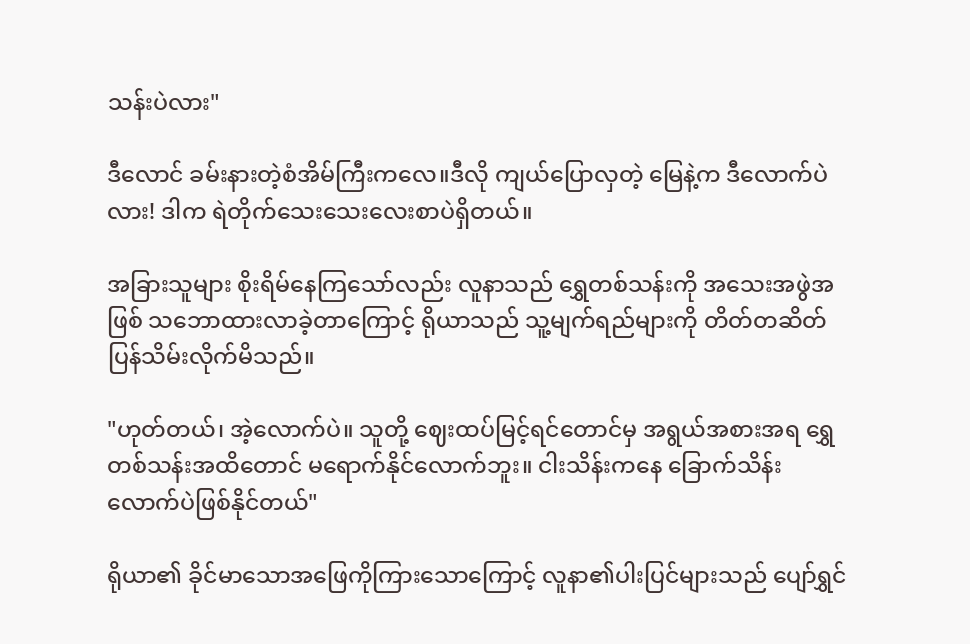သန်းပဲလား"

ဒီလောင် ခမ်းနားတဲ့စံအိမ်ကြီးကလေ။ဒီလို ကျယ်ပြောလှတဲ့ မြေနဲ့က ဒီလောက်ပဲလား! ဒါက ရဲတိုက်သေးသေးလေးစာပဲရှိတယ်။

အခြားသူများ စိုးရိမ်နေကြသော်လည်း လူနာသည် ရွှေတစ်သန်းကို အသေးအဖွဲအဖြစ် သဘောထားလာခဲ့တာကြောင့် ရိုယာသည် သူ့မျက်ရည်များကို တိတ်တဆိတ် ပြန်သိမ်းလိုက်မိသည်။

"ဟုတ်တယ်၊ အဲ့လောက်ပဲ။ သူတို့ ဈေးထပ်မြင့်ရင်တောင်မှ အရွယ်အစားအရ ရွှေတစ်သန်းအထိတောင် မရောက်နိုင်လောက်ဘူး။ ငါးသိန်းကနေ ခြောက်သိန်းလောက်ပဲဖြစ်နိုင်တယ်"

ရိုယာ၏ ခိုင်မာသောအဖြေကိုကြားသောကြောင့် လူနာ၏ပါးပြင်များသည် ပျော်ရွှင်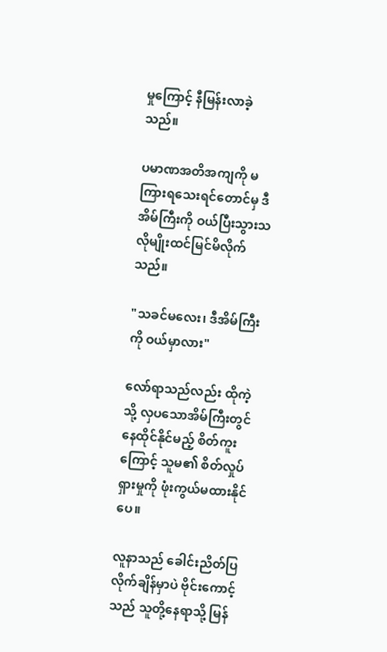မှုကြောင့် နီမြန်းလာခဲ့သည်။

ပမာဏအတိအကျကို မကြားရသေးရင်တောင်မှ ဒီအိမ်ကြီးကို ဝယ်ပြီးသွားသလိုမျိုးထင်မြင်မိလိုက်သည်။

"သခင်မလေး၊ ဒီအိမ်ကြီးကို ဝယ်မှာလား"

လော်ရာသည်လည်း ထိုကဲ့သို့ လှပသောအိမ်ကြီးတွင် နေထိုင်နိုင်မည့် စိတ်ကူးကြောင့် သူမ၏ စိတ်လှုပ်ရှားမှုကို ဖုံးကွယ်မထားနိုင်ပေ။

လူနာသည် ခေါင်းညိတ်ပြလိုက်ချိန်မှာပဲ ဗိုင်းကောင့်သည် သူတို့နေရာသို့ မြန်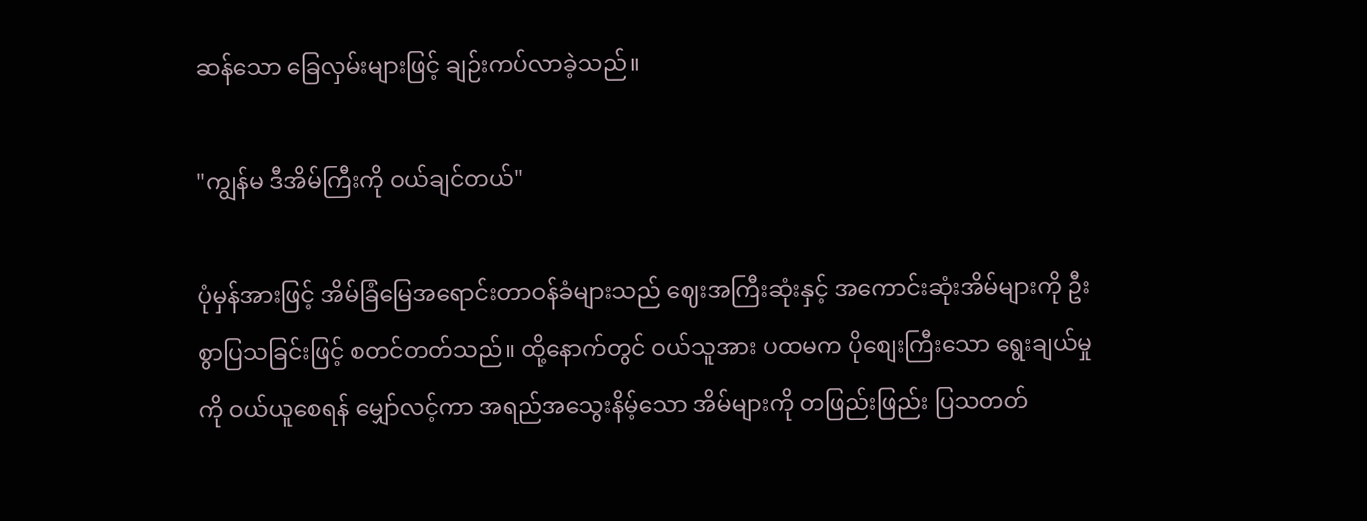ဆန်သော ခြေလှမ်းများဖြင့် ချဉ်းကပ်လာခဲ့သည်။

"ကျွန်မ ဒီအိမ်ကြီးကို ဝယ်ချင်တယ်"

ပုံမှန်အားဖြင့် အိမ်ခြံမြေအရောင်းတာဝန်ခံများသည် ဈေးအကြီးဆုံးနှင့် အကောင်းဆုံးအိမ်များကို ဦးစွာပြသခြင်းဖြင့် စတင်တတ်သည်။ ထို့နောက်တွင် ဝယ်သူအား ပထမက ပိုစျေးကြီးသော ရွေးချယ်မှုကို ဝယ်ယူစေရန် မျှော်လင့်ကာ အရည်အသွေးနိမ့်သော အိမ်များကို တဖြည်းဖြည်း ပြသတတ်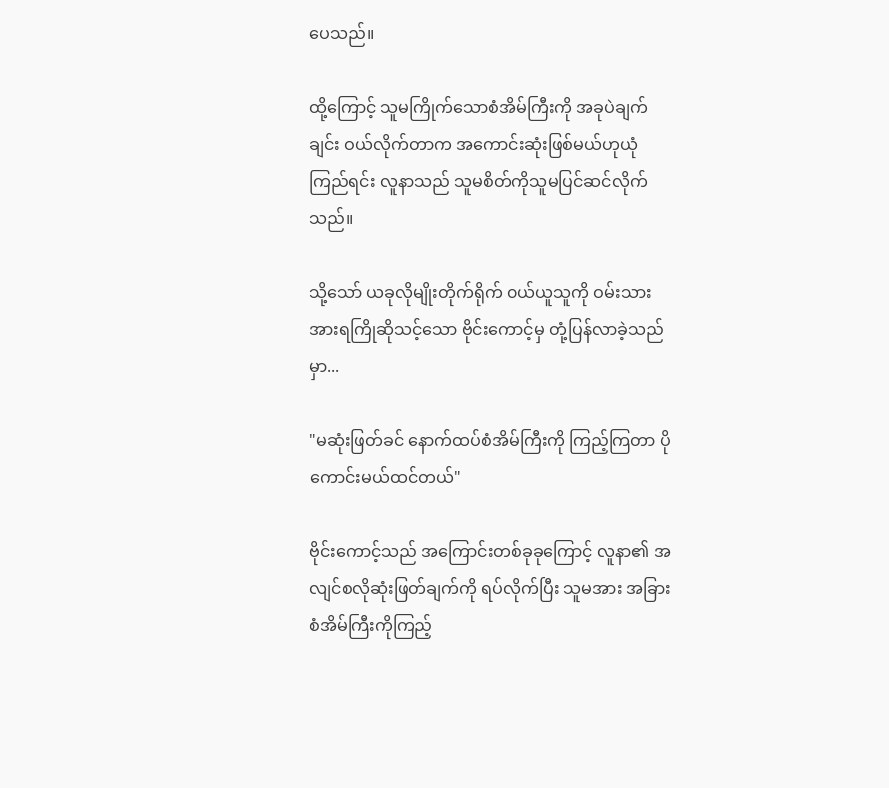ပေသည်။

ထို့ကြောင့် သူမကြိုက်သောစံအိမ်ကြီးကို အခုပဲချက်ချင်း ဝယ်လိုက်တာက အကောင်းဆုံးဖြစ်မယ်ဟုယုံကြည်ရင်း လူနာသည် သူမစိတ်ကိုသူမပြင်ဆင်လိုက်သည်။

သို့သော် ယခုလိုမျိုးတိုက်ရိုက် ၀ယ်ယူသူကို ဝမ်းသားအားရကြိုဆိုသင့်သော ဗိုင်းကောင့်မှ တုံ့ပြန်လာခဲ့သည်မှာ...

"မဆုံးဖြတ်ခင် နောက်ထပ်စံအိမ်ကြီးကို ကြည့်ကြတာ ပိုကောင်းမယ်ထင်တယ်"

ဗိုင်းကောင့်သည် အကြောင်းတစ်ခုခုကြောင့် လူနာ၏ အလျင်စလိုဆုံးဖြတ်ချက်ကို ရပ်လိုက်ပြီး သူမအား အခြားစံအိမ်ကြီးကိုကြည့်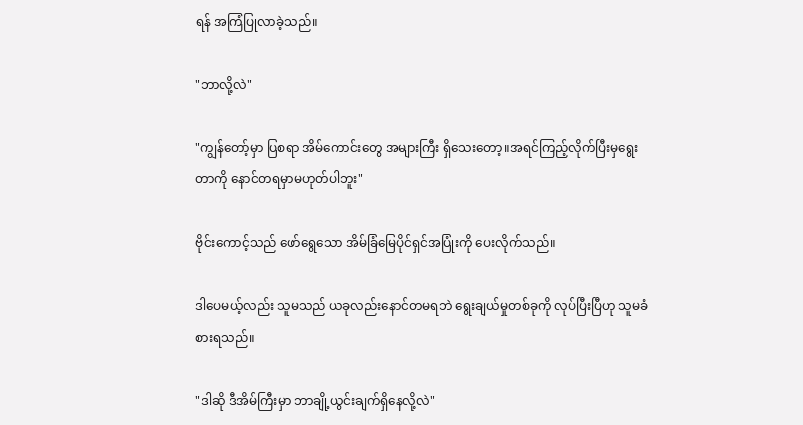ရန် အကြံပြုလာခဲ့သည်။

"ဘာလို့လဲ"

"ကျွန်တော့်မှာ ပြစရာ အိမ်ကောင်းတွေ အများကြီး ရှိသေးတော့။အရင်ကြည့်လိုက်ပြီးမှရွေးတာကို နောင်တရမှာမဟုတ်ပါဘူး"

ဗိုင်းကောင့်သည် ဖော်ရွေသော အိမ်ခြံမြေပိုင်ရှင်အပြုံးကို ပေးလိုက်သည်။

ဒါပေမယ့်လည်း သူမသည် ယခုလည်းနောင်တမရဘဲ ရွေးချယ်မှုတစ်ခုကို လုပ်ပြီးပြီဟု သူမခံစားရသည်။

"ဒါဆို ဒီအိမ်ကြီးမှာ ဘာချို့ယွင်းချက်ရှိနေလို့လဲ"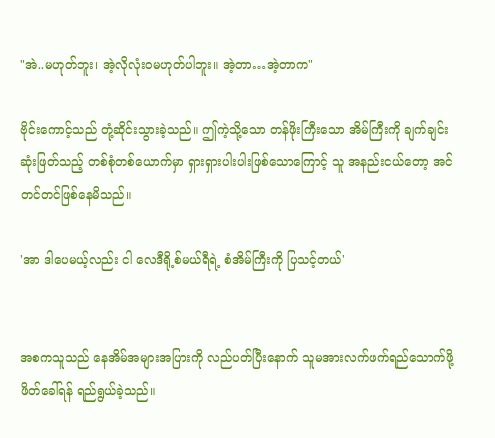"အဲ..မဟုတ်ဘူး၊ အဲ့လိုလုံးဝမဟုတ်ပါဘူး။ အဲ့တာ…အဲ့တာက"

ဗိုင်းကောင့်သည် တုံ့ဆိုင်းသွားခဲ့သည်။ ဤကဲ့သို့သော တန်ဖိုးကြီးသော အိမ်ကြီးကို ချက်ချင်းဆုံးဖြတ်သည့် တစ်စုံတစ်ယောက်မှာ ရှားရှားပါးပါးဖြစ်သောကြောင့် သူ အနည်းငယ်တော့ အင်တင်တင်ဖြစ်နေမိသည်။

'အာ ဒါပေမယ့်လည်း ငါ လေဒီရို့စ်မယ်ရီရဲ့ စံအိမ်ကြီးကို ပြသင့်တယ်'


အစကသူသည် နေအိမ်အများအပြားကို လည်ပတ်ပြီးနောက် သူမအားလက်ဖက်ရည်သောက်ဖို့ဖိတ်ခေါ်ရန် ရည်ရွယ်ခဲ့သည်။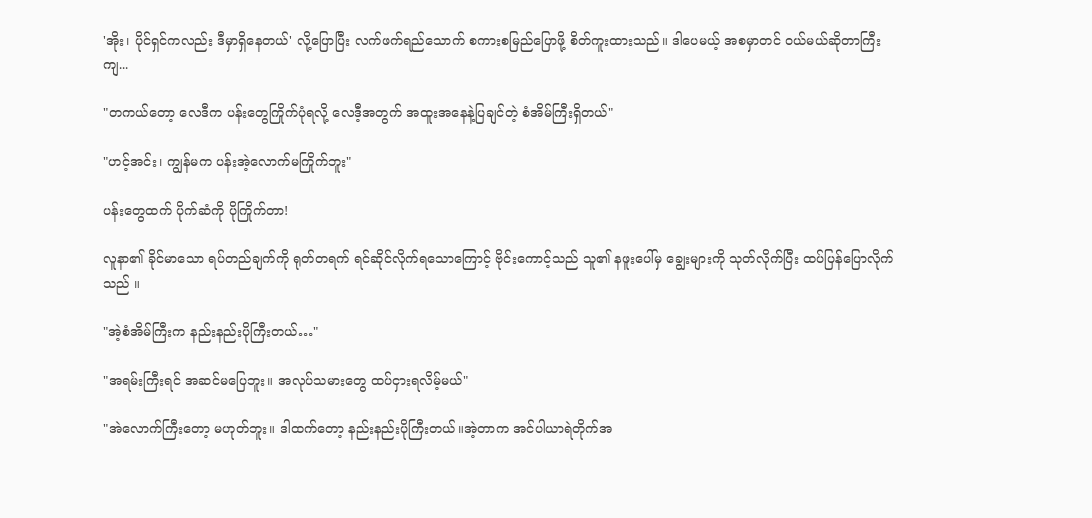'အိုး၊ ပိုင်ရှင်ကလည်း ဒီမှာရှိနေတယ်' လို့ပြောပြီး လက်ဖက်ရည်သောက် စကားစမြည်ပြောဖို့ စိတ်ကူးထားသည်။ ဒါပေမယ့် အစမှာတင် ဝယ်မယ်ဆိုတာကြီးကျ...

"တကယ်တော့ လေဒီက ပန်းတွေကြိုက်ပုံရလို့ လေဒီ့အတွက် အထူးအနေနဲ့ပြချင်တဲ့ စံအိမ်ကြီးရှိတယ်"

"ဟင့်အင်း၊ ကျွန်မက ပန်းအဲ့လောက်မကြိုက်ဘူး"

ပန်းတွေထက် ပိုက်ဆံကို ပိုကြိုက်တာ!

လူနာ၏ ခိုင်မာသော ရပ်တည်ချက်ကို ရုတ်တရက် ရင်ဆိုင်လိုက်ရသောကြောင့် ဗိုင်းကောင့်သည် သူ၏ နဖူးပေါ်မှ ချွေးများကို သုတ်လိုက်ပြီး ထပ်ပြန်ပြောလိုက်သည် ။

"အဲ့စံအိမ်ကြီးက နည်းနည်းပိုကြီးတယ်…"

"အရမ်းကြီးရင် အဆင်မပြေဘူး။ အလုပ်သမားတွေ ထပ်ငှားရလိမ့်မယ်"

"အဲလောက်ကြီးတော့ မဟုတ်ဘူး။ ဒါထက်တော့ နည်းနည်းပိုကြီးတယ်။အဲ့တာက အင်ပါယာရဲတိုက်အ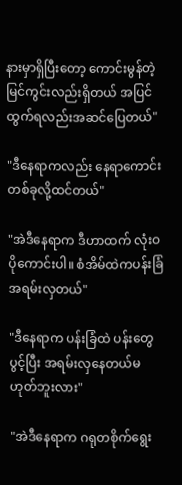နားမှာရှိပြီးတော့ ကောင်းမွန်တဲ့မြင်ကွင်းလည်းရှိတယ် အပြင်ထွက်ရလည်းအဆင်ပြေတယ်"

"ဒီနေရာကလည်း နေရာကောင်းတစ်ခုလို့ထင်တယ်"

"အဲဒီနေရာက ဒီဟာထက် လုံးဝပိုကောင်းပါ။ စံအိမ်ထဲကပန်းခြံ‌ အရမ်းလှတယ်"

"ဒီနေရာက ပန်းခြံထဲ ပန်းတွေပွင့်ပြီး အရမ်းလှနေတယ်မဟုတ်ဘူးလား"

"အဲဒီနေရာက ဂရုတစိုက်ရွေး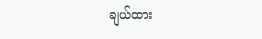ချယ်ထား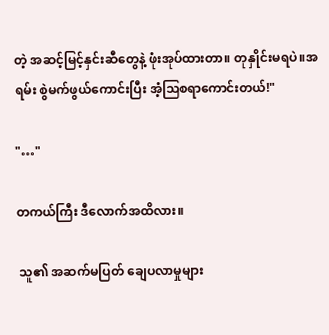တဲ့ အဆင့်မြင့်နှင်းဆီတွေနဲ့ ဖုံးအုပ်ထားတာ။ တုနှိုင်းမရပဲ။အရမ်း စွဲမက်ဖွယ်ကောင်းပြီး အံ့သြစရာကောင်းတယ်!"

"…"

တကယ်ကြီး ဒီလောက်အထိလား။

 သူ၏ အဆက်မပြတ် ချေပလာမှုများ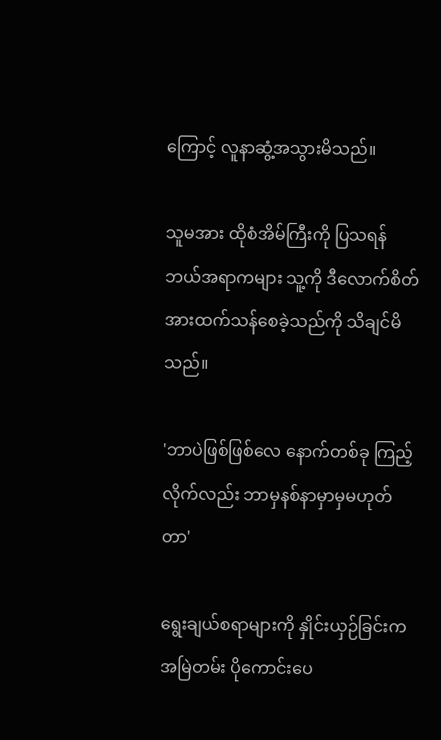ကြောင့် လူနာဆွံ့အသွားမိသည်။

သူမအား ထိုစံအိမ်ကြီးကို ပြသရန် ဘယ်အရာကများ သူ့ကို ဒီလောက်စိတ်အားထက်သန်စေခဲ့သည်ကို သိချင်မိသည်။

'ဘာပဲဖြစ်ဖြစ်လေ နောက်တစ်ခု ကြည့်လိုက်လည်း ဘာမှနစ်နာမှာမှမဟုတ်တာ'

ရွေးချယ်စရာများကို နှိုင်းယှဉ်ခြင်းက အမြဲတမ်း ပိုကောင်းပေ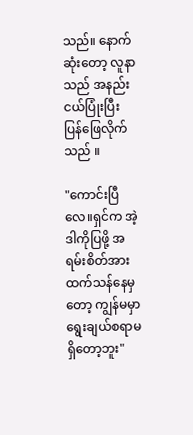သည်။ နောက်ဆုံးတော့ လူနာသည် အနည်းငယ်ပြုံးပြီး ပြန်ဖြေလိုက်သည် ။

"ကောင်းပြီလေ။ရှင်က အဲ့ဒါကိုပြဖို့ အရမ်းစိတ်အားထက်သန်နေမှတော့ ကျွန်မမှာရွေးချယ်စရာမရှိတော့ဘူး"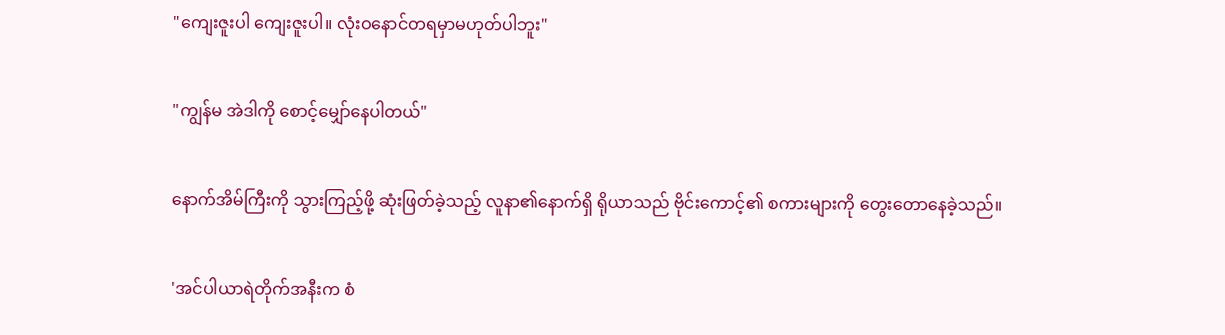"ကျေးဇူးပါ ကျေးဇူးပါ။ လုံးဝနောင်တရမှာမဟုတ်ပါဘူး"

"ကျွန်မ အဲဒါကို စောင့်မျှော်နေပါတယ်"

နောက်အိမ်ကြီးကို သွားကြည့်ဖို့ ဆုံးဖြတ်ခဲ့သည့် လူနာ၏နောက်ရှိ ရိုယာသည် ဗိုင်းကောင့်၏ စကားများကို တွေးတောနေခဲ့သည်။

'အင်ပါယာရဲတိုက်အနီးက စံ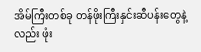အိမ်ကြီးတစ်ခု တန်ဖိုးကြီးနှင်းဆီပန်းတွေနဲ့လည်း ဖုံး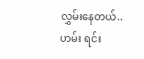လွှမ်းနေတယ်..ဟမ်း ရင်း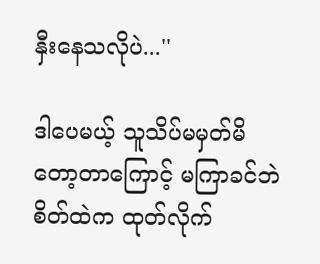နှီးနေသလိုပဲ...''

ဒါပေမယ့် သူသိပ်မမှတ်မိတော့တာကြောင့် မကြာခင်ဘဲ စိတ်ထဲက ထုတ်လိုက်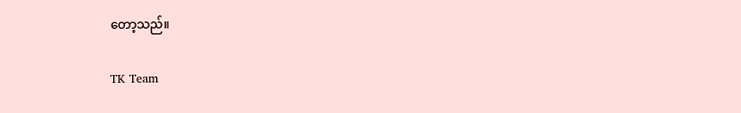တော့သည်။

TK Team